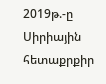2019թ.-ը Սիրիային հետաքրքիր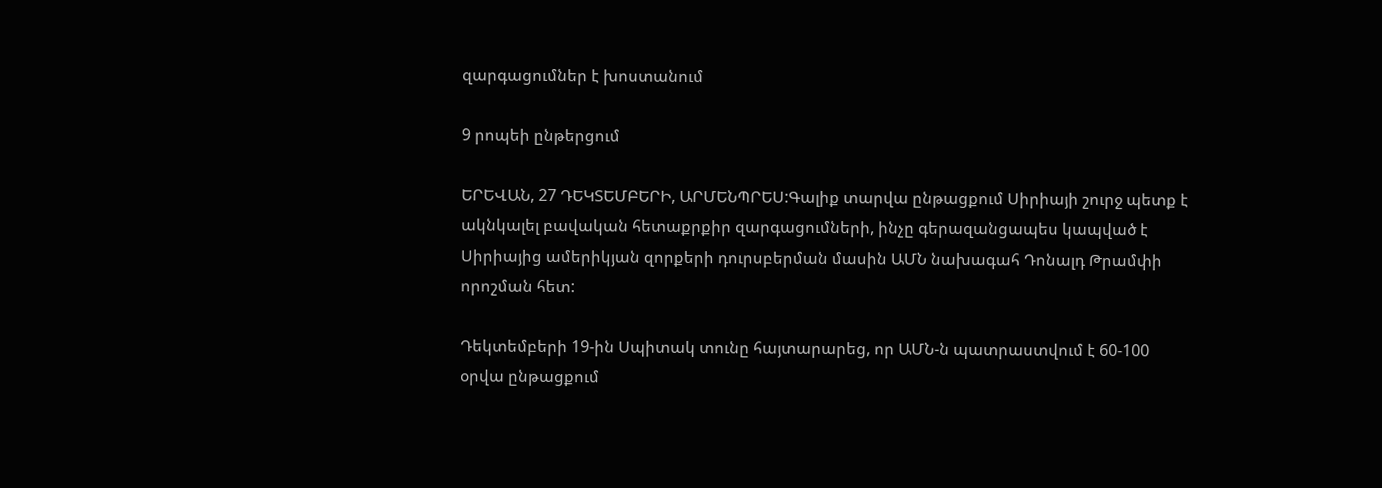զարգացումներ է խոստանում

9 րոպեի ընթերցում

ԵՐԵՎԱՆ, 27 ԴԵԿՏԵՄԲԵՐԻ, ԱՐՄԵՆՊՐԵՍ:Գալիք տարվա ընթացքում Սիրիայի շուրջ պետք է ակնկալել բավական հետաքրքիր զարգացումների, ինչը գերազանցապես կապված է Սիրիայից ամերիկյան զորքերի դուրսբերման մասին ԱՄՆ նախագահ Դոնալդ Թրամփի որոշման հետ:

Դեկտեմբերի 19-ին Սպիտակ տունը հայտարարեց, որ ԱՄՆ-ն պատրաստվում է 60-100 օրվա ընթացքում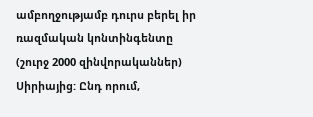ամբողջությամբ դուրս բերել իր ռազմական կոնտինգենտը (շուրջ 2000 զինվորականներ) Սիրիայից: Ընդ որում,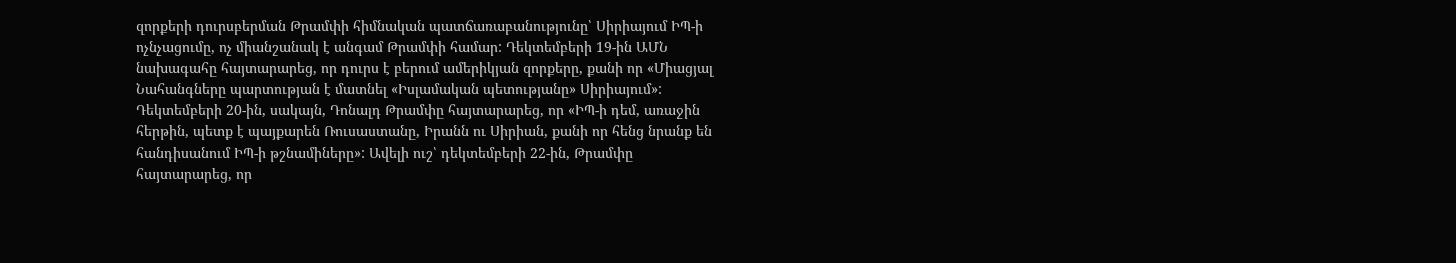զորքերի դուրսբերման Թրամփի հիմնական պատճառաբանությունը՝ Սիրիայում ԻՊ-ի ոչնչացումը, ոչ միանշանակ է անգամ Թրամփի համար: Դեկտեմբերի 19-ին ԱՄՆ նախագահը հայտարարեց, որ դուրս է բերում ամերիկյան զորքերը, քանի որ «Միացյալ Նահանգները պարտության է մատնել «Իսլամական պետությանը» Սիրիայում»: Դեկտեմբերի 20-ին, սակայն, Դոնալդ Թրամփը հայտարարեց, որ «ԻՊ-ի դեմ, առաջին հերթին, պետք է պայքարեն Ռուսաստանը, Իրանն ու Սիրիան, քանի որ հենց նրանք են հանդիսանում ԻՊ-ի թշնամիները»: Ավելի ուշ՝ դեկտեմբերի 22-ին, Թրամփը հայտարարեց, որ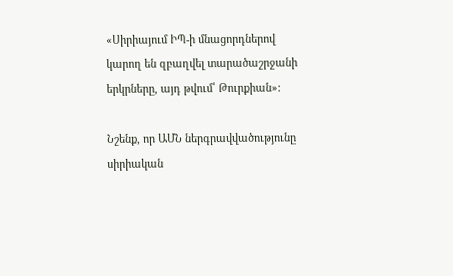«Սիրիայում ԻՊ-ի մնացորդներով կարող են զբաղվել տարածաշրջանի երկրները, այդ թվում՝ Թուրքիան»:

Նշենք, որ ԱՄՆ ներգրավվածությունը սիրիական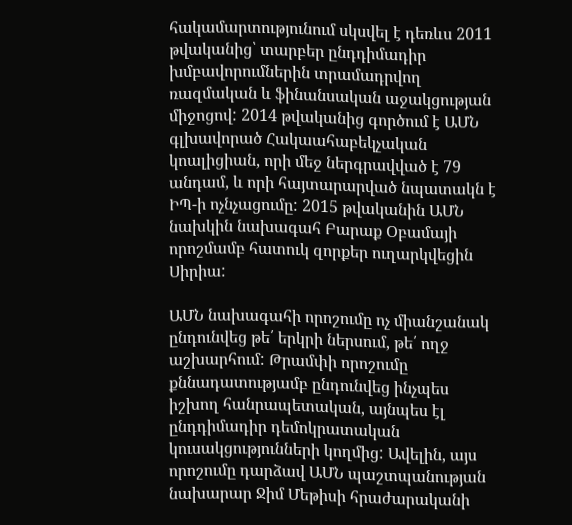հակամարտությունում սկսվել է դեռևս 2011 թվականից՝ տարբեր ընդդիմադիր խմբավորումներին տրամադրվող ռազմական և ֆինանսական աջակցության միջոցով: 2014 թվականից գործում է ԱՄՆ գլխավորած Հակաահաբեկչական կոալիցիան, որի մեջ ներգրավված է 79 անդամ, և որի հայտարարված նպատակն է ԻՊ-ի ոչնչացումը: 2015 թվականին ԱՄՆ նախկին նախագահ Բարաք Օբամայի որոշմամբ հատուկ զորքեր ուղարկվեցին Սիրիա:

ԱՄՆ նախագահի որոշումը ոչ միանշանակ ընդունվեց թե՛ երկրի ներսում, թե՛ ողջ աշխարհում: Թրամփի որոշումը քննադատությամբ ընդունվեց ինչպես իշխող հանրապետական, այնպես էլ ընդդիմադիր դեմոկրատական կուսակցությունների կողմից: Ավելին, այս որոշումը դարձավ ԱՄՆ պաշտպանության նախարար Ջիմ Մեթիսի հրաժարականի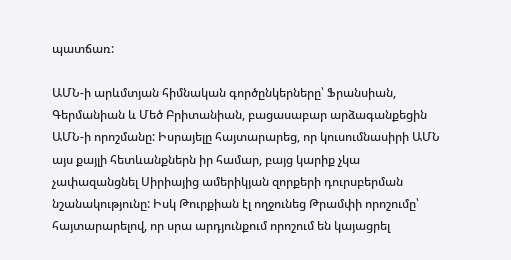պատճառ:

ԱՄՆ-ի արևմտյան հիմնական գործընկերները՝ Ֆրանսիան, Գերմանիան և Մեծ Բրիտանիան, բացասաբար արձագանքեցին ԱՄՆ-ի որոշմանը: Իսրայելը հայտարարեց, որ կուսումնասիրի ԱՄՆ այս քայլի հետևանքներն իր համար, բայց կարիք չկա չափազանցնել Սիրիայից ամերիկյան զորքերի դուրսբերման նշանակությունը: Իսկ Թուրքիան էլ ողջունեց Թրամփի որոշումը՝ հայտարարելով, որ սրա արդյունքում որոշում են կայացրել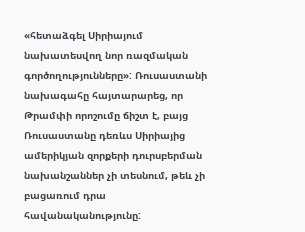«հետաձգել Սիրիայում նախատեսվող նոր ռազմական գործողությունները»: Ռուսաստանի նախագահը հայտարարեց, որ Թրամփի որոշումը ճիշտ է, բայց Ռուսաստանը դեռևս Սիրիայից ամերիկյան զորքերի դուրսբերման նախանշաններ չի տեսնում, թեև չի բացառում դրա հավանականությունը: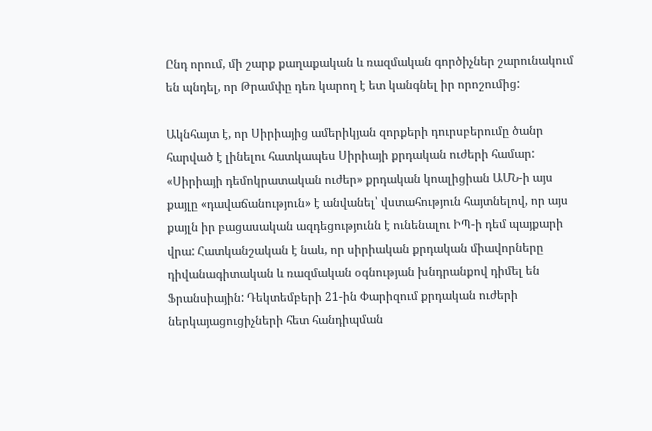Ընդ որում, մի շարք քաղաքական և ռազմական գործիչներ շարունակում են պնդել, որ Թրամփը դեռ կարող է ետ կանգնել իր որոշումից:

Ակնհայտ է, որ Սիրիայից ամերիկյան զորքերի դուրսբերումը ծանր հարված է լինելու հատկապես Սիրիայի քրդական ուժերի համար: «Սիրիայի դեմոկրատական ուժեր» քրդական կոալիցիան ԱՄՆ-ի այս քայլը «դավաճանություն» է անվանել՝ վստահություն հայտնելով, որ այս քայլն իր բացասական ազդեցությունն է ունենալու ԻՊ-ի դեմ պայքարի վրա: Հատկանշական է նաև, որ սիրիական քրդական միավորները դիվանագիտական և ռազմական օգնության խնդրանքով դիմել են Ֆրանսիային: Դեկտեմբերի 21-ին Փարիզում քրդական ուժերի ներկայացուցիչների հետ հանդիպման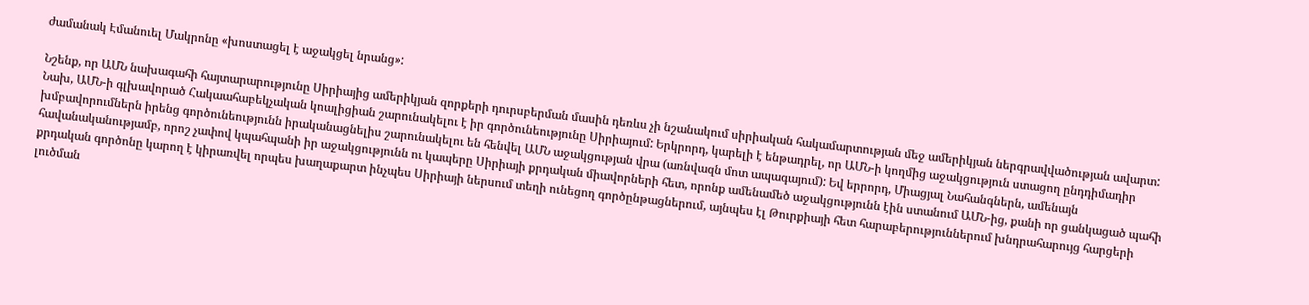ժամանակ Էմանուել Մակրոնը «խոստացել է աջակցել նրանց»:

Նշենք, որ ԱՄՆ նախագահի հայտարարությունը Սիրիայից ամերիկյան զորքերի դուրսբերման մասին դեռևս չի նշանակում սիրիական հակամարտության մեջ ամերիկյան ներգրավվածության ավարտ: Նախ, ԱՄՆ-ի գլխավորած Հակաահաբեկչական կոալիցիան շարունակելու է իր գործունեությունը Սիրիայում: Երկրորդ, կարելի է ենթադրել, որ ԱՄՆ-ի կողմից աջակցություն ստացող ընդդիմադիր խմբավորումներն իրենց գործունեությունն իրականացնելիս շարունակելու են հենվել ԱՄՆ աջակցության վրա (առնվազն մոտ ապագայում): Եվ երրորդ, Միացյալ Նահանգներն, ամենայն հավանականությամբ, որոշ չափով կպահպանի իր աջակցությունն ու կապերը Սիրիայի քրդական միավորների հետ, որոնք ամենամեծ աջակցությունն էին ստանում ԱՄՆ-ից, քանի որ ցանկացած պահի քրդական գործոնը կարող է կիրառվել որպես խաղաքարտ ինչպես Սիրիայի ներսում տեղի ունեցող գործընթացներում, այնպես էլ Թուրքիայի հետ հարաբերություններում խնդրահարույց հարցերի լուծման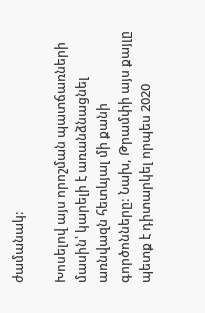ժամանակ:

Խոսելով այս որոշման պատճառների մասին՝ կարելի է առանձնացնել առնվազն հետևյալ մի քանի գործոնները: Նախ, Թրամփի այս քայլը պետք է դիտարկել որպես 2020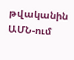թվականին ԱՄՆ-ում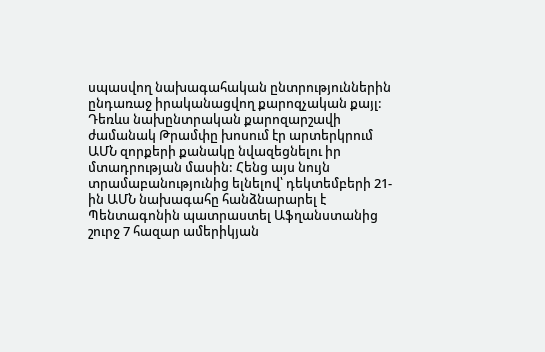սպասվող նախագահական ընտրություններին ընդառաջ իրականացվող քարոզչական քայլ: Դեռևս նախընտրական քարոզարշավի ժամանակ Թրամփը խոսում էր արտերկրում ԱՄՆ զորքերի քանակը նվազեցնելու իր մտադրության մասին: Հենց այս նույն տրամաբանությունից ելնելով՝ դեկտեմբերի 21-ին ԱՄՆ նախագահը հանձնարարել է Պենտագոնին պատրաստել Աֆղանստանից շուրջ 7 հազար ամերիկյան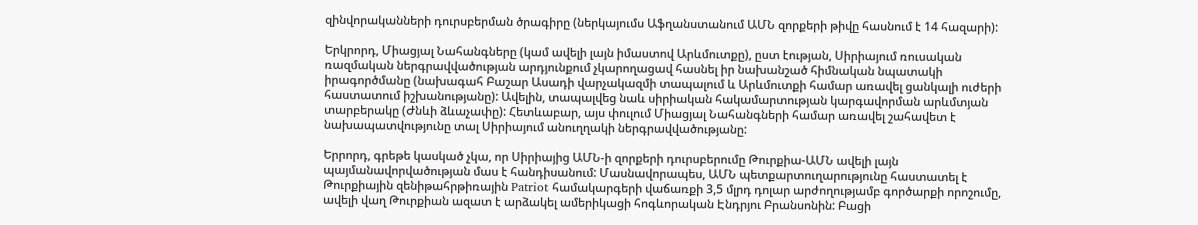զինվորականների դուրսբերման ծրագիրը (ներկայումս Աֆղանստանում ԱՄՆ զորքերի թիվը հասնում է 14 հազարի):

Երկրորդ, Միացյալ Նահանգները (կամ ավելի լայն իմաստով Արևմուտքը), ըստ էության, Սիրիայում ռուսական ռազմական ներգրավվածության արդյունքում չկարողացավ հասնել իր նախանշած հիմնական նպատակի իրագործմանը (նախագահ Բաշար Ասադի վարչակազմի տապալում և Արևմուտքի համար առավել ցանկալի ուժերի հաստատում իշխանությանը): Ավելին, տապալվեց նաև սիրիական հակամարտության կարգավորման արևմտյան տարբերակը (Ժնևի ձևաչափը): Հետևաբար, այս փուլում Միացյալ Նահանգների համար առավել շահավետ է նախապատվությունը տալ Սիրիայում անուղղակի ներգրավվածությանը:

Երրորդ, գրեթե կասկած չկա, որ Սիրիայից ԱՄՆ-ի զորքերի դուրսբերումը Թուրքիա-ԱՄՆ ավելի լայն պայմանավորվածության մաս է հանդիսանում: Մասնավորապես, ԱՄՆ պետքարտուղարությունը հաստատել է Թուրքիային զենիթահրթիռային Patriot համակարգերի վաճառքի 3,5 մլրդ դոլար արժողությամբ գործարքի որոշումը, ավելի վաղ Թուրքիան ազատ է արձակել ամերիկացի հոգևորական Էնդրյու Բրանսոնին: Բացի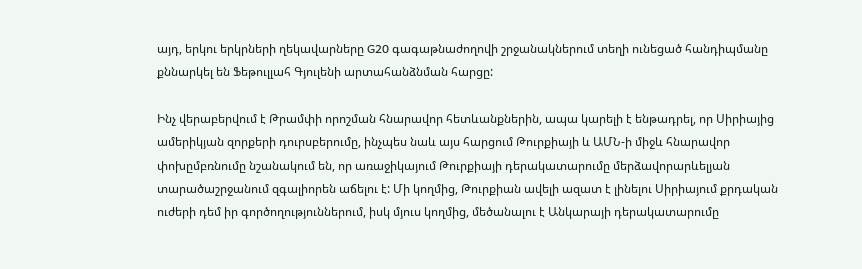այդ, երկու երկրների ղեկավարները G20 գագաթնաժողովի շրջանակներում տեղի ունեցած հանդիպմանը քննարկել են Ֆեթուլլահ Գյուլենի արտահանձնման հարցը:

Ինչ վերաբերվում է Թրամփի որոշման հնարավոր հետևանքներին, ապա կարելի է ենթադրել, որ Սիրիայից ամերիկյան զորքերի դուրսբերումը, ինչպես նաև այս հարցում Թուրքիայի և ԱՄՆ-ի միջև հնարավոր փոխըմբռնումը նշանակում են, որ առաջիկայում Թուրքիայի դերակատարումը մերձավորարևելյան տարածաշրջանում զգալիորեն աճելու է: Մի կողմից, Թուրքիան ավելի ազատ է լինելու Սիրիայում քրդական ուժերի դեմ իր գործողություններում, իսկ մյուս կողմից, մեծանալու է Անկարայի դերակատարումը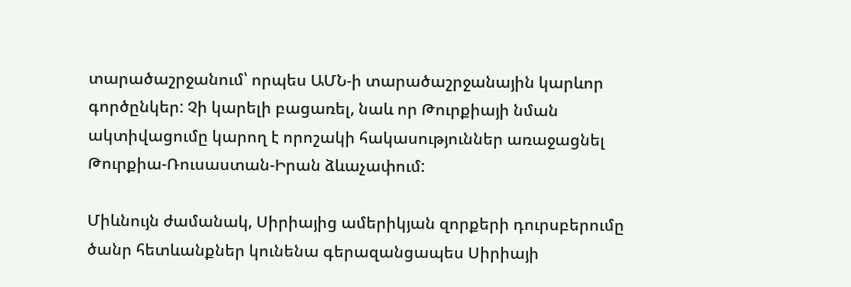տարածաշրջանում՝ որպես ԱՄՆ-ի տարածաշրջանային կարևոր գործընկեր: Չի կարելի բացառել, նաև որ Թուրքիայի նման ակտիվացումը կարող է որոշակի հակասություններ առաջացնել Թուրքիա-Ռուսաստան-Իրան ձևաչափում:

Միևնույն ժամանակ, Սիրիայից ամերիկյան զորքերի դուրսբերումը ծանր հետևանքներ կունենա գերազանցապես Սիրիայի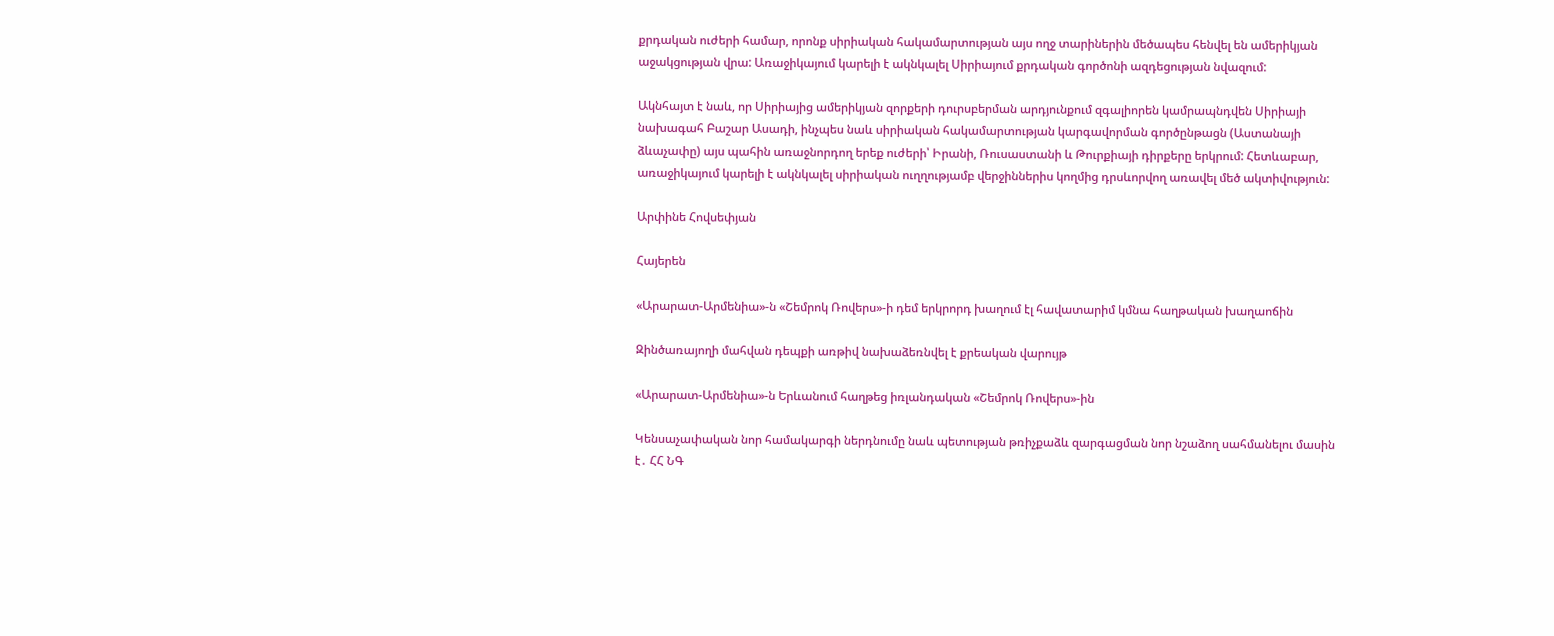քրդական ուժերի համար, որոնք սիրիական հակամարտության այս ողջ տարիներին մեծապես հենվել են ամերիկյան աջակցության վրա: Առաջիկայում կարելի է ակնկալել Սիրիայում քրդական գործոնի ազդեցության նվազում:

Ակնհայտ է նաև, որ Սիրիայից ամերիկյան զորքերի դուրսբերման արդյունքում զգալիորեն կամրապնդվեն Սիրիայի նախագահ Բաշար Ասադի, ինչպես նաև սիրիական հակամարտության կարգավորման գործընթացն (Աստանայի ձևաչափը) այս պահին առաջնորդող երեք ուժերի՝ Իրանի, Ռուսաստանի և Թուրքիայի դիրքերը երկրում: Հետևաբար, առաջիկայում կարելի է ակնկալել սիրիական ուղղությամբ վերջիններիս կողմից դրսևորվող առավել մեծ ակտիվություն:

Արփինե Հովսեփյան

Հայերեն

«Արարատ-Արմենիա»-ն «Շեմրոկ Ռովերս»-ի դեմ երկրորդ խաղում էլ հավատարիմ կմնա հաղթական խաղաոճին

Զինծառայողի մահվան դեպքի առթիվ նախաձեռնվել է քրեական վարույթ

«Արարատ-Արմենիա»-ն Երևանում հաղթեց իռլանդական «Շեմրոկ Ռովերս»-ին

Կենսաչափական նոր համակարգի ներդնումը նաև պետության թռիչքաձև զարգացման նոր նշաձող սահմանելու մասին է․ ՀՀ ՆԳ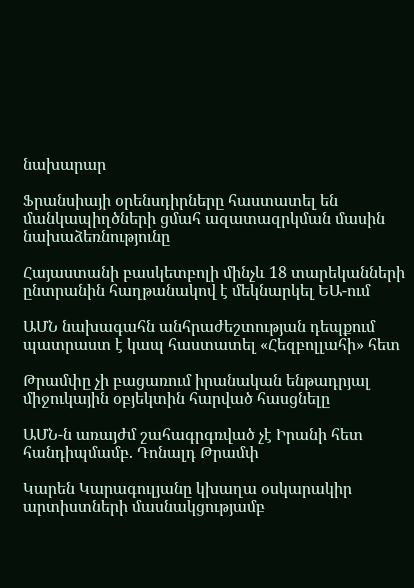նախարար

Ֆրանսիայի օրենսդիրները հաստատել են մանկապիղծների ցմահ ազատազրկման մասին նախաձեռնությունը

Հայաստանի բասկետբոլի մինչև 18 տարեկանների ընտրանին հաղթանակով է մեկնարկել ԵԱ-ում

ԱՄՆ նախագահն անհրաժեշտության դեպքում պատրաստ է կապ հաստատել «Հեզբոլլահի» հետ

Թրամփը չի բացառում իրանական ենթադրյալ միջուկային օբյեկտին հարված հասցնելը

ԱՄՆ-ն առայժմ շահագրգռված չէ Իրանի հետ հանդիպմամբ. Դոնալդ Թրամփ

Կարեն Կարագուլյանը կխաղա օսկարակիր արտիստների մասնակցությամբ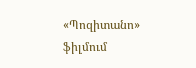«Պոզիտանո» ֆիլմում